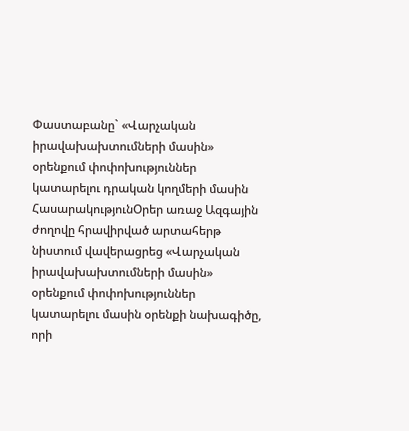Փաստաբանը` «Վարչական իրավախախտումների մասին» օրենքում փոփոխություններ կատարելու դրական կողմերի մասին
ՀասարակությունՕրեր առաջ Ազգային ժողովը հրավիրված արտահերթ նիստում վավերացրեց «Վարչական իրավախախտումների մասին» օրենքում փոփոխություններ կատարելու մասին օրենքի նախագիծը, որի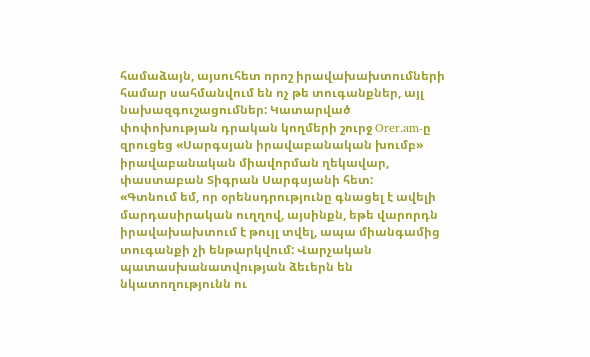համաձայն, այսուհետ որոշ իրավախախտումների համար սահմանվում են ոչ թե տուգանքներ, այլ նախազգուշացումներ: Կատարված փոփոխության դրական կողմերի շուրջ Orer.am-ը զրուցեց «Սարգսյան իրավաբանական խումբ» իրավաբանական միավորման ղեկավար, փաստաբան Տիգրան Սարգսյանի հետ:
«Գտնում եմ, որ օրենսդրությունը գնացել է ավելի մարդասիրական ուղղով, այսինքն, եթե վարորդն իրավախախտում է թույլ տվել, ապա միանգամից տուգանքի չի ենթարկվում: Վարչական պատասխանատվության ձեւերն են նկատողությունն ու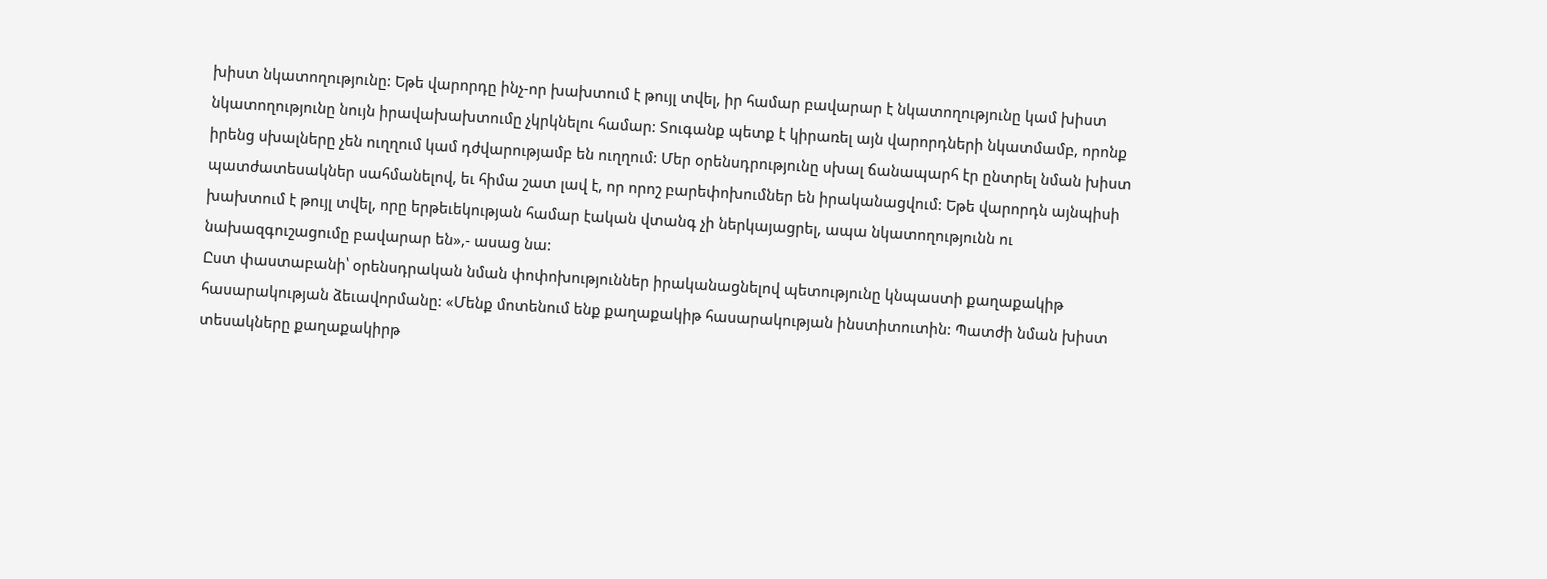խիստ նկատողությունը: Եթե վարորդը ինչ-որ խախտում է թույլ տվել, իր համար բավարար է նկատողությունը կամ խիստ նկատողությունը նույն իրավախախտումը չկրկնելու համար: Տուգանք պետք է կիրառել այն վարորդների նկատմամբ, որոնք իրենց սխալները չեն ուղղում կամ դժվարությամբ են ուղղում: Մեր օրենսդրությունը սխալ ճանապարհ էր ընտրել նման խիստ պատժատեսակներ սահմանելով, եւ հիմա շատ լավ է, որ որոշ բարեփոխումներ են իրականացվում: Եթե վարորդն այնպիսի խախտում է թույլ տվել, որը երթեւեկության համար էական վտանգ չի ներկայացրել, ապա նկատողությունն ու նախազգուշացումը բավարար են»,- ասաց նա:
Ըստ փաստաբանի՝ օրենսդրական նման փոփոխություններ իրականացնելով պետությունը կնպաստի քաղաքակիթ հասարակության ձեւավորմանը: «Մենք մոտենում ենք քաղաքակիթ հասարակության ինստիտուտին: Պատժի նման խիստ տեսակները քաղաքակիրթ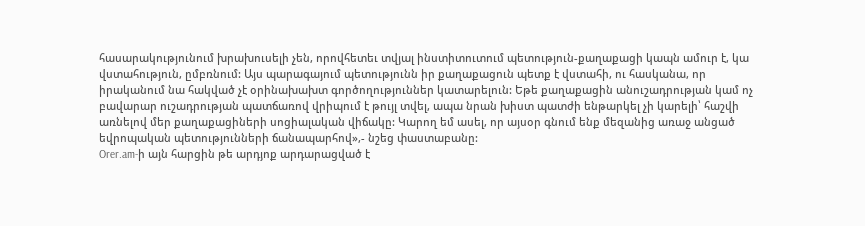հասարակությունում խրախուսելի չեն, որովհետեւ տվյալ ինստիտուտում պետություն-քաղաքացի կապն ամուր է, կա վստահություն, ըմբռնում: Այս պարագայում պետությունն իր քաղաքացուն պետք է վստահի, ու հասկանա, որ իրականում նա հակված չէ օրինախախտ գործողություններ կատարելուն: Եթե քաղաքացին անուշադրության կամ ոչ բավարար ուշադրության պատճառով վրիպում է թույլ տվել, ապա նրան խիստ պատժի ենթարկել չի կարելի՝ հաշվի առնելով մեր քաղաքացիների սոցիալական վիճակը: Կարող եմ ասել, որ այսօր գնում ենք մեզանից առաջ անցած եվրոպական պետությունների ճանապարհով»,- նշեց փաստաբանը:
Orer.am-ի այն հարցին թե արդյոք արդարացված է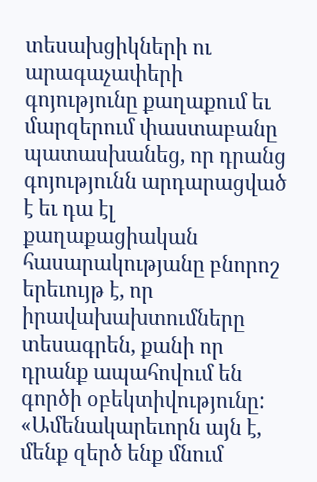տեսախցիկների ու արագաչափերի գոյությունը քաղաքում եւ մարզերում փաստաբանը պատասխանեց, որ դրանց գոյությունն արդարացված է եւ դա էլ քաղաքացիական հասարակությանը բնորոշ երեւույթ է, որ իրավախախտումները տեսագրեն, քանի որ դրանք ապահովում են գործի օբեկտիվությունը: «Ամենակարեւորն այն է, մենք զերծ ենք մնում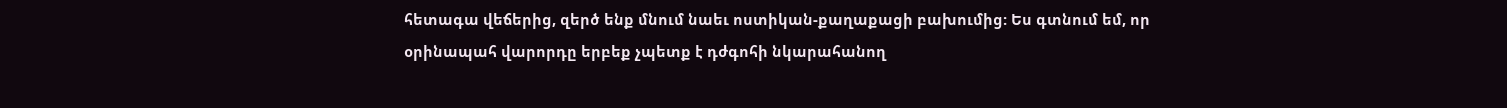հետագա վեճերից, զերծ ենք մնում նաեւ ոստիկան-քաղաքացի բախումից: Ես գտնում եմ, որ օրինապահ վարորդը երբեք չպետք է դժգոհի նկարահանող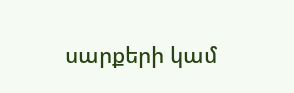սարքերի կամ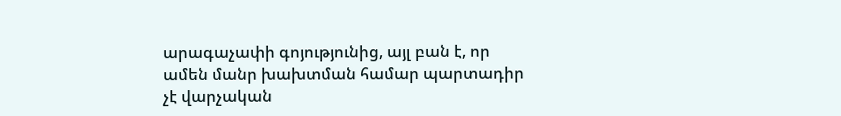արագաչափի գոյությունից, այլ բան է, որ ամեն մանր խախտման համար պարտադիր չէ վարչական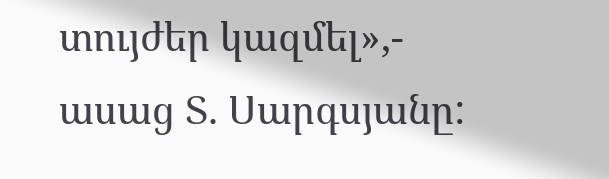տույժեր կազմել»,- ասաց Տ. Սարգսյանը: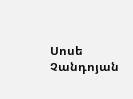Սոսե Չանդոյան